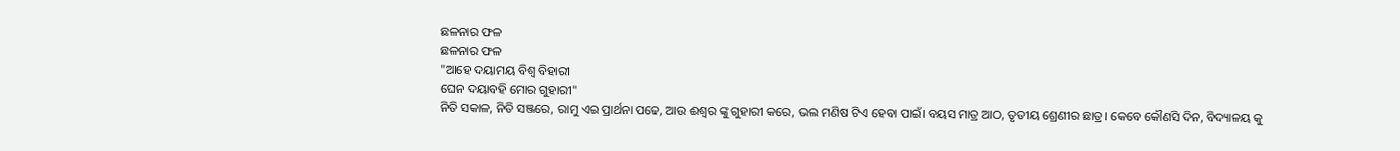ଛଳନାର ଫଳ
ଛଳନାର ଫଳ
"ଆହେ ଦୟାମୟ ବିଶ୍ୱ ବିହାରୀ
ଘେନ ଦୟାବହି ମୋର ଗୁହାରୀ"
ନିତି ସକାଳ, ନିତି ସଞ୍ଜରେ, ରାମୁ ଏଇ ପ୍ରାର୍ଥନା ପଢେ, ଆଉ ଈଶ୍ୱର ଙ୍କୁ ଗୁହାରୀ କରେ, ଭଲ ମଣିଷ ଟିଏ ହେବା ପାଇଁ। ବୟସ ମାତ୍ର ଆଠ, ତୃତୀୟ ଶ୍ରେଣୀର ଛାତ୍ର। କେବେ କୌଣସି ଦିନ, ବିଦ୍ୟାଳୟ କୁ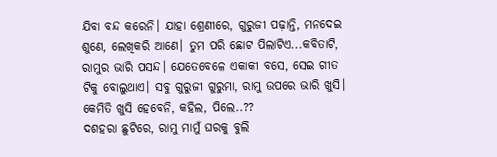ଯିବା ବନ୍ଦ କରେନି। ଯାହା ଶ୍ରେଣୀରେ, ଗୁରୁଜୀ ପଢ଼ାନ୍ତି, ମନଦେଇ ଶୁଣେ, ଲେଖିକରି ଆଣେ। ତୁମ ପରି ଛୋଟ ପିଲାଟିଏ...କବିତାଟି, ରାମୁର ଭାରି ପସନ୍ଦ। ଯେତେବେଳେ ଏକାକୀ ବସେ, ସେଇ ଗୀତ ଟିକୁ ବୋଲୁଥାଏ। ସବୁ ଗୁରୁଜୀ ଗୁରୁମା, ରାମୁ ଉପରେ ଭାରି ଖୁସି। କେମିତି ଖୁସି ହେବେନି, କହିଲ, ପିଲେ..??
ଦଶହରା ଛୁଟିରେ, ରାମୁ ମାମୁଁ ଘରକୁ ବୁଲି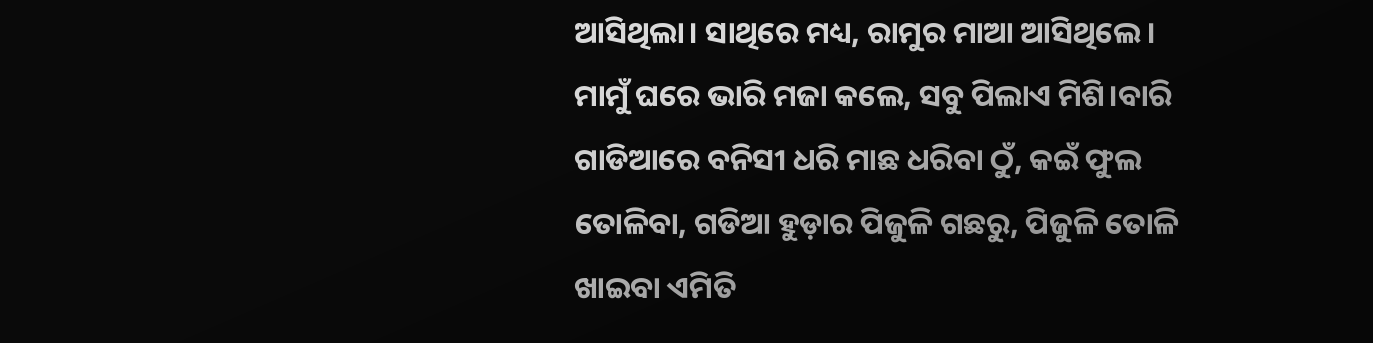ଆସିଥିଲା। ସାଥିରେ ମଧ୍ୟ, ରାମୁର ମାଆ ଆସିଥିଲେ।
ମାମୁଁ ଘରେ ଭାରି ମଜା କଲେ, ସବୁ ପିଲାଏ ମିଶି।ବାରି ଗାଡିଆରେ ବନିସୀ ଧରି ମାଛ ଧରିବା ଠୁଁ, କଇଁ ଫୁଲ ତୋଳିବା, ଗଡିଆ ହୁଡ଼ାର ପିଜୁଳି ଗଛରୁ, ପିଜୁଳି ତୋଳି ଖାଇବା ଏମିତି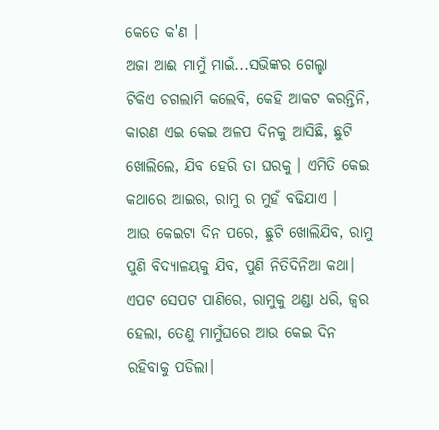କେତେ କ'ଣ ।
ଅଜା ଆଈ ମାମୁଁ ମାଇଁ...ସଭିଙ୍କର ଗେଲ୍ହା
ଟିକିଏ ଚଗଲାମି କଲେବି, କେହି ଆକଟ କରନ୍ତିନି, କାରଣ ଏଇ କେଇ ଅଳପ ଦିନକୁ ଆସିଛି, ଛୁଟି ଖୋଲିଲେ, ଯିବ ହେରି ତା ଘରକୁ । ଏମିତି କେଇ କଥାରେ ଆଇର, ରାମୁ ର ମୁହଁ ବଢିଯାଏ ।
ଆଉ କେଇଟା ଦିନ ପରେ, ଛୁଟି ଖୋଲିଯିବ, ରାମୁ ପୁଣି ବିଦ୍ୟାଳୟକୁ ଯିବ, ପୁଣି ନିତିଦିନିଆ କଥା।
ଏପଟ ସେପଟ ପାଣିରେ, ରାମୁକୁ ଥଣ୍ଡା ଧରି, ଜ୍ୱର ହେଲା, ତେଣୁ ମାମୁଁଘରେ ଆଉ କେଇ ଦିନ ରହିବାକୁ ପଡିଲା।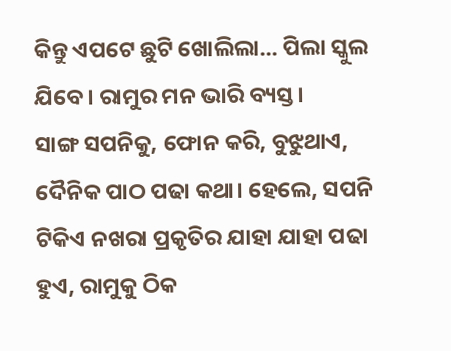କିନ୍ତୁ ଏପଟେ ଛୁଟି ଖୋଲିଲା... ପିଲା ସ୍କୁଲ ଯିବେ। ରାମୁର ମନ ଭାରି ବ୍ୟସ୍ତ।
ସାଙ୍ଗ ସପନିକୁ, ଫୋନ କରି, ବୁଝୁଥାଏ, ଦୈନିକ ପାଠ ପଢା କଥା। ହେଲେ, ସପନି ଟିକିଏ ନଖରା ପ୍ରକୃତିର ଯାହା ଯାହା ପଢା ହୁଏ, ରାମୁକୁ ଠିକ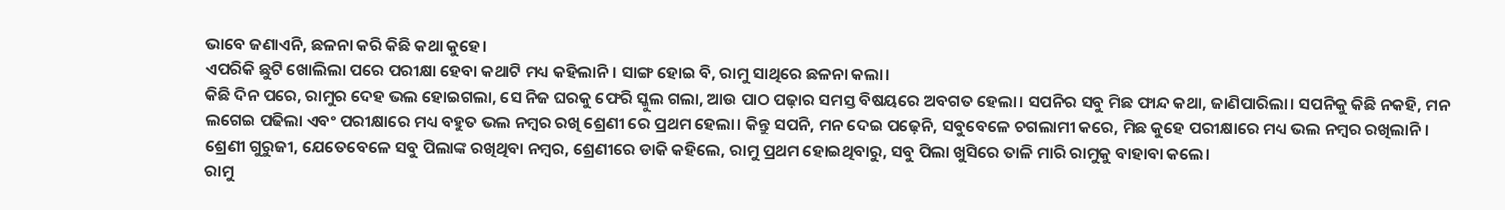ଭାବେ ଜଣାଏନି, ଛଳନା କରି କିଛି କଥା କୁହେ।
ଏପରିକି ଛୁଟି ଖୋଲିଲା ପରେ ପରୀକ୍ଷା ହେବା କଥାଟି ମଧ୍ୟ କହିଲାନି। ସାଙ୍ଗ ହୋଇ ବି, ରାମୁ ସାଥିରେ ଛଳନା କଲା।
କିଛି ଦିନ ପରେ, ରାମୁର ଦେହ ଭଲ ହୋଇଗଲା, ସେ ନିଜ ଘରକୁ ଫେରି ସ୍କୁଲ ଗଲା, ଆଉ ପାଠ ପଢ଼ାର ସମସ୍ତ ବିଷୟରେ ଅବଗତ ହେଲା। ସପନିର ସବୁ ମିଛ ଫାନ୍ଦ କଥା, ଜାଣିପାରିଲା। ସପନିକୁ କିଛି ନକହି, ମନ ଲଗେଇ ପଢିଲା ଏବଂ ପରୀକ୍ଷାରେ ମଧ୍ୟ ବହୁତ ଭଲ ନମ୍ବର ରଖି ଶ୍ରେଣୀ ରେ ପ୍ରଥମ ହେଲା। କିନ୍ତୁ ସପନି, ମନ ଦେଇ ପଢ଼େନି, ସବୁବେଳେ ଚଗଲାମୀ କରେ, ମିଛ କୁହେ ପରୀକ୍ଷାରେ ମଧ୍ୟ ଭଲ ନମ୍ବର ରଖିଲାନି।
ଶ୍ରେଣୀ ଗୁରୁଜୀ, ଯେତେବେଳେ ସବୁ ପିଲାଙ୍କ ରଖିଥିବା ନମ୍ବର, ଶ୍ରେଣୀରେ ଡାକି କହିଲେ, ରାମୁ ପ୍ରଥମ ହୋଇଥିବାରୁ, ସବୁ ପିଲା ଖୁସିରେ ତାଳି ମାରି ରାମୁକୁ ବାହାବା କଲେ।
ରାମୁ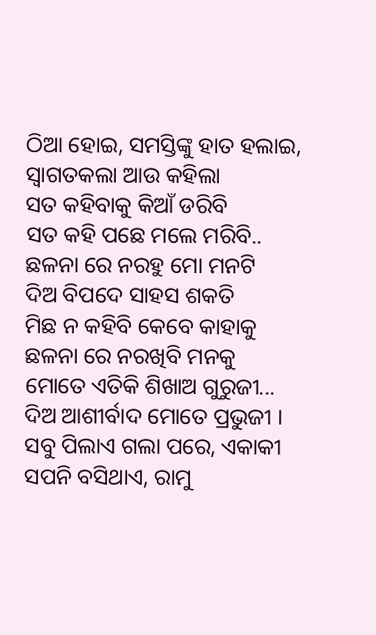ଠିଆ ହୋଇ, ସମସ୍ତିଙ୍କୁ ହାତ ହଲାଇ, ସ୍ବାଗତକଲା ଆଉ କହିଲା
ସତ କହିବାକୁ କିଆଁ ଡରିବି
ସତ କହି ପଛେ ମଲେ ମରିବି..
ଛଳନା ରେ ନରହୁ ମୋ ମନଟି
ଦିଅ ବିପଦେ ସାହସ ଶକତି
ମିଛ ନ କହିବି କେବେ କାହାକୁ
ଛଳନା ରେ ନରଖିବି ମନକୁ
ମୋତେ ଏତିକି ଶିଖାଅ ଗୁରୁଜୀ...
ଦିଅ ଆଶୀର୍ବାଦ ମୋତେ ପ୍ରଭୁଜୀ ।
ସବୁ ପିଲାଏ ଗଲା ପରେ, ଏକାକୀ ସପନି ବସିଥାଏ, ରାମୁ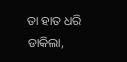ତା ହାତ ଧରି ଡାକିଲା,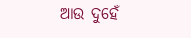ଆଉ ଦୁହେଁ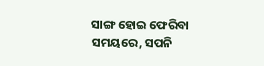ସାଙ୍ଗ ହୋଇ ଫେରିବା ସମୟରେ, ସପନି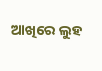ଆଖିରେ ଲୁହ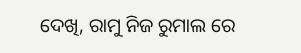ଦେଖି, ରାମୁ ନିଜ ରୁମାଲ ରେ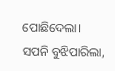ପୋଛିଦେଲା।
ସପନି ବୁଝିପାରିଲା,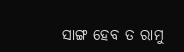ସାଙ୍ଗ ହେବ ତ ରାମୁ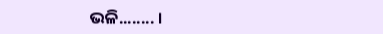ଭଳି........ ।